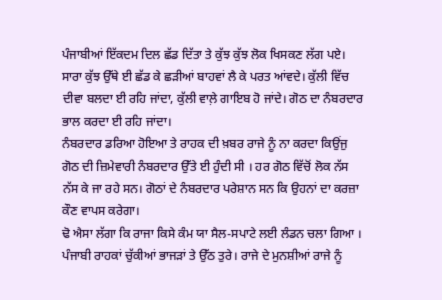ਪੰਜਾਬੀਆਂ ਇੱਕਦਮ ਦਿਲ ਛੱਡ ਦਿੱਤਾ ਤੇ ਕੁੱਝ ਕੁੱਝ ਲੋਕ ਖਿਸਕਣ ਲੱਗ ਪਏ। ਸਾਰਾ ਕੁੱਝ ਉੱਥੇ ਈ ਛੱਡ ਕੇ ਛੜੀਆਂ ਬਾਹਵਾਂ ਲੈ ਕੇ ਪਰਤ ਆਂਵਦੇ। ਕੁੱਲੀ ਵਿੱਚ ਦੀਵਾ ਬਲਦਾ ਈ ਰਹਿ ਜਾਂਦਾ, ਕੁੱਲੀ ਵਾਲ਼ੇ ਗਾਇਬ ਹੋ ਜਾਂਦੇ। ਗੋਠ ਦਾ ਨੰਬਰਦਾਰ ਭਾਲ ਕਰਦਾ ਈ ਰਹਿ ਜਾਂਦਾ।
ਨੰਬਰਦਾਰ ਡਰਿਆ ਹੋਇਆ ਤੇ ਰਾਹਕ ਦੀ ਖ਼ਬਰ ਰਾਜੇ ਨੂੰ ਨਾ ਕਰਦਾ ਕਿਉਂਜੁ ਗੋਠ ਦੀ ਜ਼ਿਮੇਵਾਰੀ ਨੰਬਰਦਾਰ ਉੱਤੇ ਈ ਹੁੰਦੀ ਸੀ । ਹਰ ਗੋਠ ਵਿੱਚੋਂ ਲੋਕ ਨੱਸ ਨੱਸ ਕੇ ਜਾ ਰਹੇ ਸਨ। ਗੋਠਾਂ ਦੇ ਨੰਬਰਦਾਰ ਪਰੇਸ਼ਾਨ ਸਨ ਕਿ ਉਹਨਾਂ ਦਾ ਕਰਜ਼ਾ ਕੌਣ ਵਾਪਸ ਕਰੇਗਾ।
ਢੋ ਐਸਾ ਲੱਗਾ ਕਿ ਰਾਜਾ ਕਿਸੇ ਕੰਮ ਯਾ ਸੈਲ-ਸਪਾਟੇ ਲਈ ਲੰਡਨ ਚਲਾ ਗਿਆ । ਪੰਜਾਬੀ ਰਾਹਕਾਂ ਚੁੱਕੀਆਂ ਭਾਜੜਾਂ ਤੇ ਉੱਠ ਤੁਰੇ। ਰਾਜੇ ਦੇ ਮੁਨਸ਼ੀਆਂ ਰਾਜੇ ਨੂੰ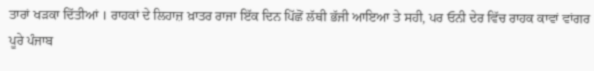ਤਾਰਾਂ ਖੜਕਾ ਦਿੱਤੀਆਂ । ਰਾਹਕਾਂ ਦੇ ਲਿਹਾਜ਼ ਖ਼ਾਤਰ ਰਾਜਾ ਇੱਕ ਦਿਨ ਪਿੱਛੋਂ ਲੱਥੀ ਭੱਜੀ ਆਇਆ ਤੇ ਸਹੀ, ਪਰ ਓਨੀ ਦੇਰ ਵਿੱਚ ਰਾਹਕ ਕਾਵਾਂ ਵਾਂਗਰ ਪੂਰੇ ਪੰਜਾਬ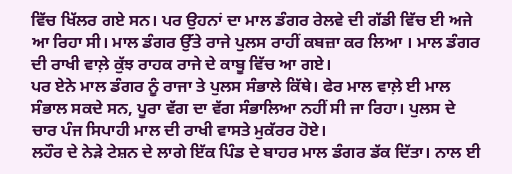ਵਿੱਚ ਖਿੱਲਰ ਗਏ ਸਨ। ਪਰ ਉਹਨਾਂ ਦਾ ਮਾਲ ਡੰਗਰ ਰੇਲਵੇ ਦੀ ਗੱਡੀ ਵਿੱਚ ਈ ਅਜੇ ਆ ਰਿਹਾ ਸੀ। ਮਾਲ ਡੰਗਰ ਉੱਤੇ ਰਾਜੇ ਪੁਲਸ ਰਾਹੀਂ ਕਬਜ਼ਾ ਕਰ ਲਿਆ । ਮਾਲ ਡੰਗਰ ਦੀ ਰਾਖੀ ਵਾਲ਼ੇ ਕੁੱਝ ਰਾਹਕ ਰਾਜੇ ਦੇ ਕਾਬੂ ਵਿੱਚ ਆ ਗਏ।
ਪਰ ਏਨੇ ਮਾਲ ਡੰਗਰ ਨੂੰ ਰਾਜਾ ਤੇ ਪੁਲਸ ਸੰਭਾਲੇ ਕਿੱਥੇ। ਫੇਰ ਮਾਲ ਵਾਲ਼ੇ ਈ ਮਾਲ ਸੰਭਾਲ ਸਕਦੇ ਸਨ, ਪੂਰਾ ਵੱਗ ਦਾ ਵੱਗ ਸੰਭਾਲਿਆ ਨਹੀਂ ਸੀ ਜਾ ਰਿਹਾ। ਪੁਲਸ ਦੇ ਚਾਰ ਪੰਜ ਸਿਪਾਹੀ ਮਾਲ ਦੀ ਰਾਖੀ ਵਾਸਤੇ ਮੁਕੱਰਰ ਹੋਏ।
ਲਹੌਰ ਦੇ ਨੇੜੇ ਟੇਸ਼ਨ ਦੇ ਲਾਗੇ ਇੱਕ ਪਿੰਡ ਦੇ ਬਾਹਰ ਮਾਲ ਡੰਗਰ ਡੱਕ ਦਿੱਤਾ। ਨਾਲ ਈ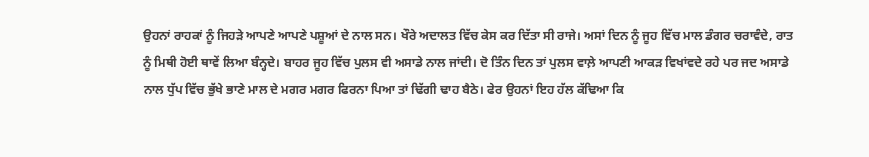ਉਹਨਾਂ ਰਾਹਕਾਂ ਨੂੰ ਜਿਹੜੇ ਆਪਣੇ ਆਪਣੇ ਪਸ਼ੂਆਂ ਦੇ ਨਾਲ ਸਨ। ਖੌਰੇ ਅਦਾਲਤ ਵਿੱਚ ਕੇਸ ਕਰ ਦਿੱਤਾ ਸੀ ਰਾਜੇ। ਅਸਾਂ ਦਿਨ ਨੂੰ ਜੂਹ ਵਿੱਚ ਮਾਲ ਡੰਗਰ ਚਰਾਵੰਦੇ, ਰਾਤ ਨੂੰ ਮਿਥੀ ਹੋਈ ਥਾਵੇਂ ਲਿਆ ਬੰਨ੍ਹਦੇ। ਬਾਹਰ ਜੂਹ ਵਿੱਚ ਪੁਲਸ ਵੀ ਅਸਾਡੇ ਨਾਲ ਜਾਂਦੀ। ਦੋ ਤਿੰਨ ਦਿਨ ਤਾਂ ਪੁਲਸ ਵਾਲ਼ੇ ਆਪਣੀ ਆਕੜ ਵਿਖਾਂਵਦੇ ਰਹੇ ਪਰ ਜਦ ਅਸਾਡੇ ਨਾਲ ਧੁੱਪ ਵਿੱਚ ਭੁੱਖੇ ਭਾਣੇ ਮਾਲ ਦੇ ਮਗਰ ਮਗਰ ਫਿਰਨਾ ਪਿਆ ਤਾਂ ਢਿੱਗੀ ਢਾਹ ਬੈਠੇ। ਫੇਰ ਉਹਨਾਂ ਇਹ ਹੱਲ ਕੱਢਿਆ ਕਿ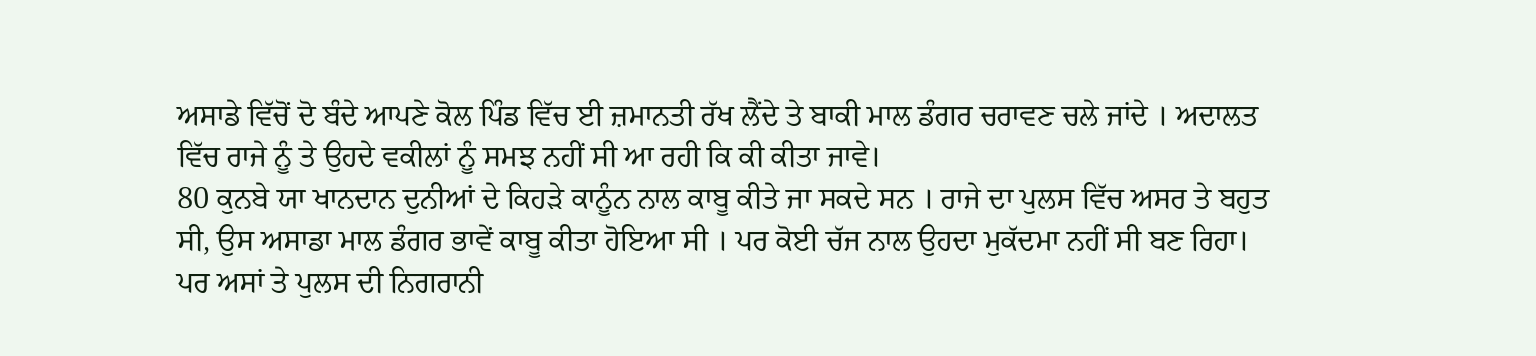ਅਸਾਡੇ ਵਿੱਚੋਂ ਦੋ ਬੰਦੇ ਆਪਣੇ ਕੋਲ ਪਿੰਡ ਵਿੱਚ ਈ ਜ਼ਮਾਨਤੀ ਰੱਖ ਲੈਂਦੇ ਤੇ ਬਾਕੀ ਮਾਲ ਡੰਗਰ ਚਰਾਵਣ ਚਲੇ ਜਾਂਦੇ । ਅਦਾਲਤ ਵਿੱਚ ਰਾਜੇ ਨੂੰ ਤੇ ਉਹਦੇ ਵਕੀਲਾਂ ਨੂੰ ਸਮਝ ਨਹੀਂ ਸੀ ਆ ਰਹੀ ਕਿ ਕੀ ਕੀਤਾ ਜਾਵੇ।
80 ਕੁਨਬੇ ਯਾ ਖਾਨਦਾਨ ਦੁਨੀਆਂ ਦੇ ਕਿਹੜੇ ਕਾਨੂੰਨ ਨਾਲ ਕਾਬੂ ਕੀਤੇ ਜਾ ਸਕਦੇ ਸਨ । ਰਾਜੇ ਦਾ ਪੁਲਸ ਵਿੱਚ ਅਸਰ ਤੇ ਬਹੁਤ ਸੀ, ਉਸ ਅਸਾਡਾ ਮਾਲ ਡੰਗਰ ਭਾਵੇਂ ਕਾਬੂ ਕੀਤਾ ਹੋਇਆ ਸੀ । ਪਰ ਕੋਈ ਚੱਜ ਨਾਲ ਉਹਦਾ ਮੁਕੱਦਮਾ ਨਹੀਂ ਸੀ ਬਣ ਰਿਹਾ। ਪਰ ਅਸਾਂ ਤੇ ਪੁਲਸ ਦੀ ਨਿਗਰਾਨੀ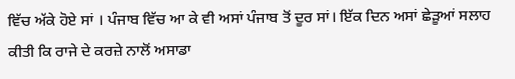ਵਿੱਚ ਅੱਕੇ ਹੋਏ ਸਾਂ । ਪੰਜਾਬ ਵਿੱਚ ਆ ਕੇ ਵੀ ਅਸਾਂ ਪੰਜਾਬ ਤੋਂ ਦੂਰ ਸਾਂ। ਇੱਕ ਦਿਨ ਅਸਾਂ ਛੇੜੂਆਂ ਸਲਾਹ ਕੀਤੀ ਕਿ ਰਾਜੇ ਦੇ ਕਰਜ਼ੇ ਨਾਲੋਂ ਅਸਾਡਾ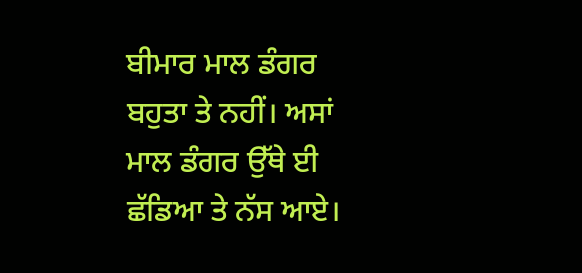ਬੀਮਾਰ ਮਾਲ ਡੰਗਰ ਬਹੁਤਾ ਤੇ ਨਹੀਂ। ਅਸਾਂ ਮਾਲ ਡੰਗਰ ਉੱਥੇ ਈ ਛੱਡਿਆ ਤੇ ਨੱਸ ਆਏ।